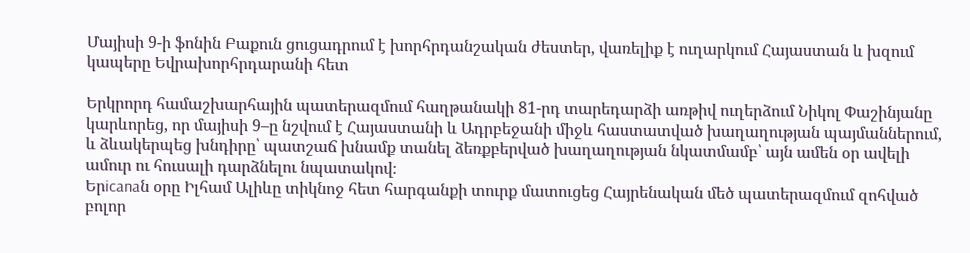Մայիսի 9-ի ֆոնին Բաքուն ցուցադրում է խորհրդանշական ժեստեր, վառելիք է ուղարկում Հայաստան և խզում կապերը Եվրախորհրդարանի հետ

Երկրորդ համաշխարհային պատերազմում հաղթանակի 81-րդ տարեդարձի առթիվ ուղերձում Նիկոլ Փաշինյանը կարևորեց, որ մայիսի 9–ը նշվում է Հայաստանի և Ադրբեջանի միջև հաստատված խաղաղության պայմաններում, և ձևակերպեց խնդիրը՝ պատշաճ խնամք տանել ձեռքբերված խաղաղության նկատմամբ՝ այն ամեն օր ավելի ամուր ու հուսալի դարձնելու նպատակով։
Երicanaն օրը Իլհամ Ալիևը տիկնոջ հետ հարգանքի տուրք մատուցեց Հայրենական մեծ պատերազմում զոհված բոլոր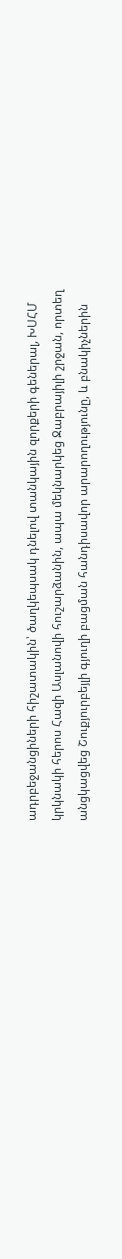ադրբեջանցիների հիշատակին՝ ծաղկեպսակ դնելով տանկային զորքերի գեներալ, ԽՍՀՄ կրկնակի հերոս Հազի Ասլանովի հուշարձանին, ապա մեկնարկեց Ջաբրայիլի շրջան, որտեղ անցկացվեց Շուքյուրբեյլի գյուղի բացման հանդիսավոր արարողությունը, և բնակիչներին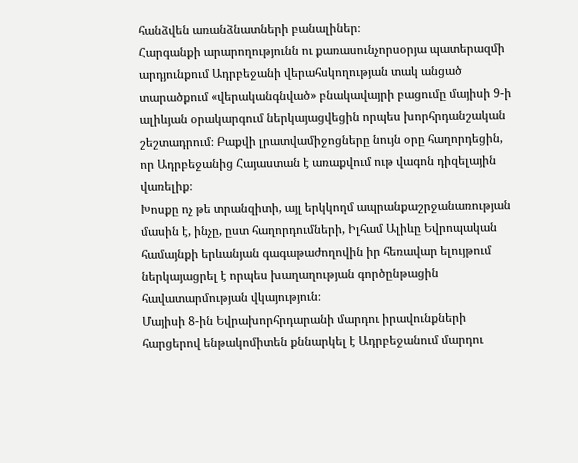հանձվեն առանձնատների բանալիներ։
Հարգանքի արարողությունն ու քառասունչորսօրյա պատերազմի արդյունքում Ադրբեջանի վերահսկողության տակ անցած տարածքում «վերականգնված» բնակավայրի բացումը մայիսի 9-ի ալիևյան օրակարգում ներկայացվեցին որպես խորհրդանշական շեշտադրում։ Բաքվի լրատվամիջոցները նույն օրը հաղորդեցին, որ Ադրբեջանից Հայաստան է առաքվում ութ վագոն դիզելային վառելիք։
Խոսքը ոչ թե տրանզիտի, այլ երկկողմ ապրանքաշրջանառության մասին է, ինչը, ըստ հաղորդումների, Իլհամ Ալիևը Եվրոպական համայնքի երևանյան գագաթաժողովին իր հեռավար ելույթում ներկայացրել է որպես խաղաղության գործընթացին հավատարմության վկայություն։
Մայիսի 8-ին Եվրախորհրդարանի մարդու իրավունքների հարցերով ենթակոմիտեն քննարկել է Ադրբեջանում մարդու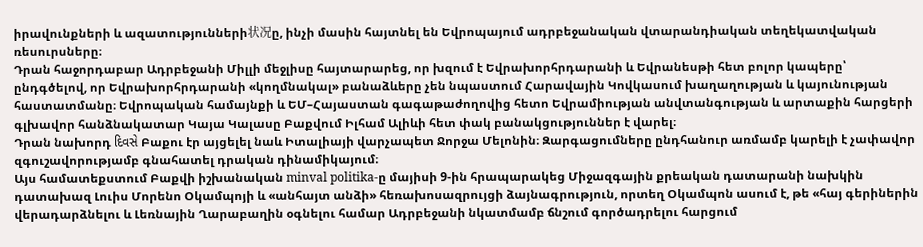իրավունքների և ազատությունների状况ը, ինչի մասին հայտնել են Եվրոպայում ադրբեջանական վտարանդիական տեղեկատվական ռեսուրսները։
Դրան հաջորդաբար Ադրբեջանի Միլլի մեջլիսը հայտարարեց, որ խզում է Եվրախորհրդարանի և Եվրանեսթի հետ բոլոր կապերը՝ ընդգծելով, որ Եվրախորհրդարանի «կողմնակալ» բանաձևերը չեն նպաստում Հարավային Կովկասում խաղաղության և կայունության հաստատմանը։ Եվրոպական համայնքի և ԵՄ–Հայաստան գագաթաժողովից հետո Եվրամիության անվտանգության և արտաքին հարցերի գլխավոր հանձնակատար Կայա Կալասը Բաքվում Իլհամ Ալիևի հետ փակ բանակցություններ է վարել։
Դրան նախորդ દિવસે Բաքու էր այցելել նաև Իտալիայի վարչապետ Ջորջա Մելոնին։ Զարգացումները ընդհանուր առմամբ կարելի է չափավոր զգուշավորությամբ գնահատել դրական դինամիկայում։
Այս համատեքստում Բաքվի իշխանական minval politika-ը մայիսի 9-ին հրապարակեց Միջազգային քրեական դատարանի նախկին դատախազ Լուիս Մորենո Օկամպոյի և «անհայտ անձի» հեռախոսազրույցի ձայնագրություն, որտեղ Օկամպոն ասում է, թե «հայ գերիներին վերադարձնելու և Լեռնային Ղարաբաղին օգնելու համար Ադրբեջանի նկատմամբ ճնշում գործադրելու հարցում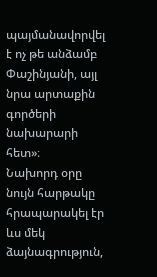պայմանավորվել է ոչ թե անձամբ Փաշինյանի, այլ նրա արտաքին գործերի նախարարի հետ»։
Նախորդ օրը նույն հարթակը հրապարակել էր ևս մեկ ձայնագրություն,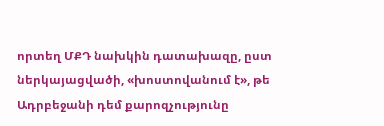որտեղ ՄՔԴ նախկին դատախազը, ըստ ներկայացվածի, «խոստովանում է», թե Ադրբեջանի դեմ քարոզչությունը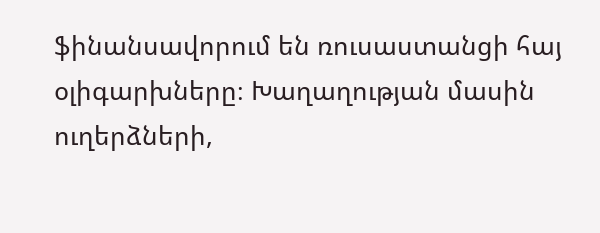ֆինանսավորում են ռուսաստանցի հայ օլիգարխները։ Խաղաղության մասին ուղերձների,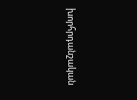խորհրդանշական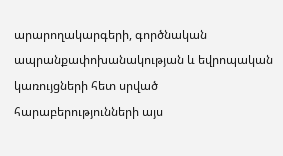արարողակարգերի, գործնական ապրանքափոխանակության և եվրոպական կառույցների հետ սրված հարաբերությունների այս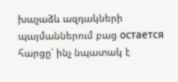խաչաձև ազդակների պայմաններում բաց остается հարցը՝ ինչ նպատակ է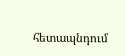հետապնդում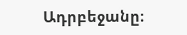Ադրբեջանը։